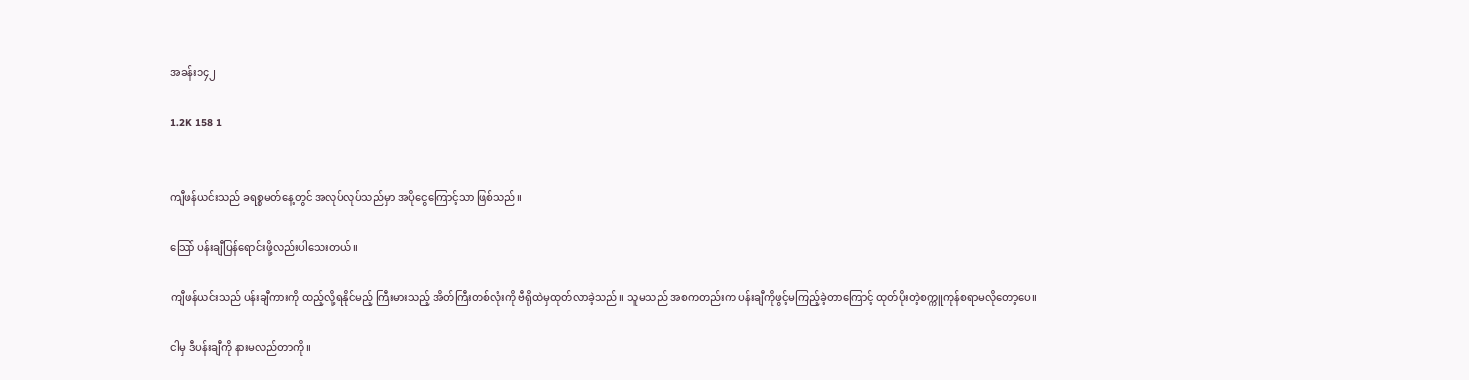အခန်း၁၄၂

1.2K 158 1


ကျီဖန်ယင်းသည် ခရစ္စမတ်နေ့တွင် အလုပ်လုပ်သည်မှာ အပိုငွေကြောင့်သာ ဖြစ်သည်။

သြော် ပန်းချီပြန်ရောင်းဖို့လည်းပါသေးတယ်။

ကျီဖန်ယင်းသည် ပန်းချီကားကို ထည့်လို့ရနိုင်မည့် ကြီးမားသည့် အိတ်ကြီးတစ်လုံးကို ဗီရိုထဲမှထုတ်လာခဲ့သည်။ သူမသည် အစကတည်းက ပန်းချီကိုဖွင့်မကြည့်ခဲ့တာကြောင့် ထုတ်ပိုးတဲ့စက္ကူကုန်စရာမလိုတော့ပေ။

ငါမှ ဒီပန်းချီကို နားမလည်တာကို။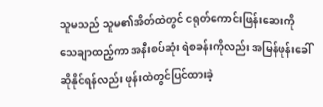သူမသည် သူမ၏အိတ်ထဲတွင် ငရုတ်ကောင်းဖြန်းဆေးကို သေချာထည့်ကာ အနီးစပ်ဆုံး ရဲစခန်းကိုလည်း အမြန်ဖုန်းခေါ်ဆိုနိုင်ရန်လည်း ဖုန်းထဲတွင်ပြင်ထားခဲ့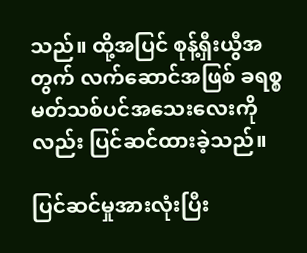သည်။ ထို့အပြင် စုန့်ရှီးယွီအတွက် လက်ဆောင်အဖြစ် ခရစ္စမတ်သစ်ပင်အသေးလေးကိုလည်း ပြင်ဆင်ထားခဲ့သည်။

ပြင်ဆင်မှုအားလုံးပြီး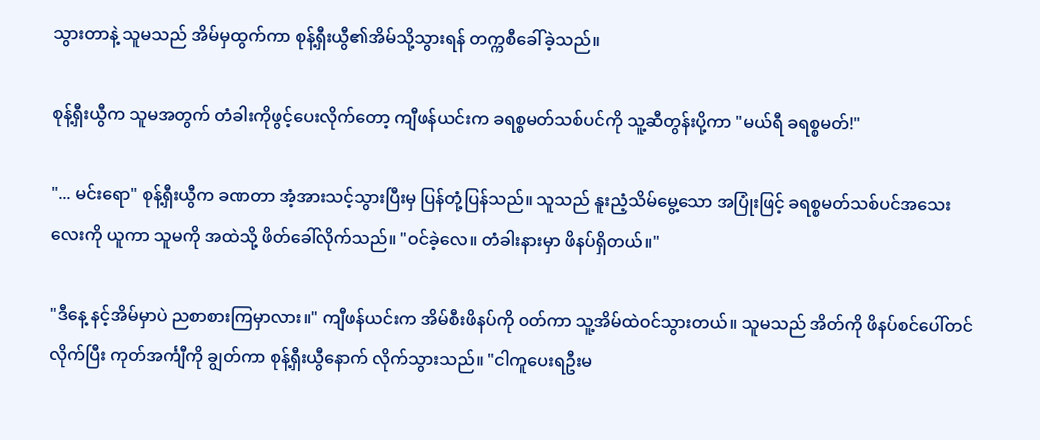သွားတာနဲ့ သူမသည် အိမ်မှထွက်ကာ စုန့်ရှီးယွီ၏အိမ်သို့သွားရန် တက္ကစီခေါ်ခဲ့သည်။

စုန့်ရှီးယွီက သူမအတွက် တံခါးကိုဖွင့်ပေးလိုက်တော့ ကျီဖန်ယင်းက ခရစ္စမတ်သစ်ပင်ကို သူ့ဆီတွန်းပို့ကာ "မယ်ရီ ခရစ္စမတ်!"

"... မင်းရော" စုန့်ရှီးယွီက ခဏတာ အံ့အားသင့်သွားပြီးမှ ပြန်တုံ့ပြန်သည်။ သူသည် နူးညံ့သိမ်မွေ့သော အပြုံးဖြင့် ခရစ္စမတ်သစ်ပင်အသေးလေးကို ယူကာ သူမကို အထဲသို့ ဖိတ်ခေါ်လိုက်သည်။ "ဝင်ခဲ့လေ။ တံခါးနားမှာ ဖိနပ်ရှိတယ်။"

"ဒီနေ့ နင့်အိမ်မှာပဲ ညစာစားကြမှာလား။" ကျီဖန်ယင်းက အိမ်စီးဖိနပ်ကို ၀တ်ကာ သူ့အိမ်ထဲဝင်သွားတယ်။ သူမသည် အိတ်ကို ဖိနပ်စင်ပေါ်တင်လိုက်ပြီး ကုတ်အင်္ကျီကို ချွတ်ကာ စုန့်ရှီးယွီနောက် လိုက်သွားသည်။ "ငါကူပေးရဦးမ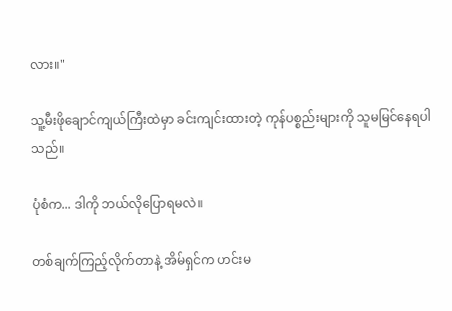လား။"

သူ့မီးဖိုချောင်ကျယ်ကြီးထဲမှာ ခင်းကျင်းထားတဲ့ ကုန်ပစ္စည်းများကို သူမမြင်နေရပါသည်။

ပုံစံက... ဒါကို ဘယ်လိုပြောရမလဲ။

တစ်ချက်ကြည့်လိုက်တာနဲ့ အိမ်ရှင်က ဟင်းမ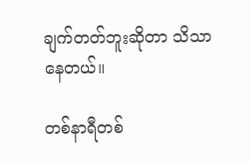ချက်တတ်ဘူးဆိုတာ သိသာနေတယ်။

တစ်နာရီတစ်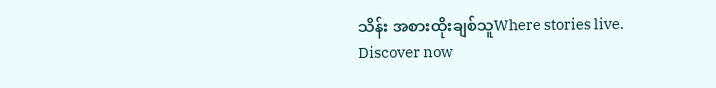သိန်း အစားထိုးချစ်သူWhere stories live. Discover now